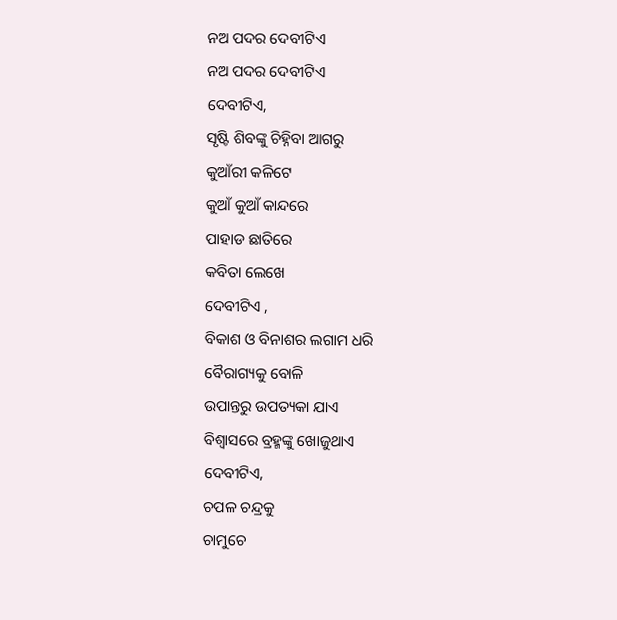ନଅ ପଦର ଦେବୀଟିଏ
ନଅ ପଦର ଦେବୀଟିଏ
ଦେବୀଟିଏ,
ସୃଷ୍ଟି ଶିବଙ୍କୁ ଚିହ୍ନିବା ଆଗରୁ
କୁଆଁରୀ କଳିଟେ
କୁଆଁ କୁଆଁ କାନ୍ଦରେ
ପାହାଡ ଛାତିରେ
କବିତା ଲେଖେ
ଦେବୀଟିଏ ,
ବିକାଶ ଓ ବିନାଶର ଲଗାମ ଧରି
ବୈରାଗ୍ୟକୁ ବୋଳି
ଉପାନ୍ତରୁ ଉପତ୍ୟକା ଯାଏ
ବିଶ୍ୱାସରେ ବ୍ରହ୍ମଙ୍କୁ ଖୋଜୁଥାଏ
ଦେବୀଟିଏ,
ଚପଳ ଚନ୍ଦ୍ରକୁ
ଚାମୁଚେ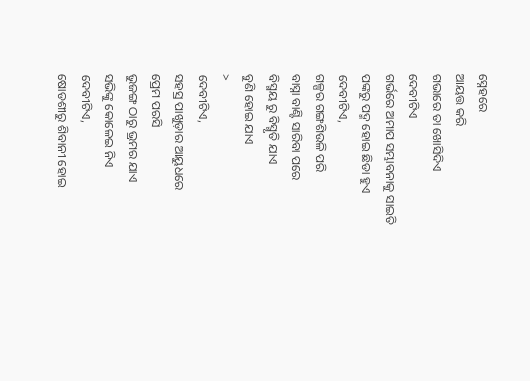ସ୍ନେହରେ
ଆୟତ୍ତ କରି
ଗଭାରେ ତା ଖୋସିଦିଏ
ଦେବୀଟିଏ
ଗର୍ଭରେ ଅମାପ ସମ୍ଭାବନାକୁ ସାଇତି
ପଙ୍କରୁ ପଦ୍ମ ହୋଇ ଛିଡା ହୁଏ
ଦେବୀଟିଏ,
ଗଳ୍ପର ଗଙ୍ଗଶିଉଳି ପରି
ବାସ୍ନା ବାଣ୍ଟି ସାରିବା ପରେ
ବିସ୍ମୟ ରୁ ବିସ୍ମୃତି ଯାଏ
ବୁଣି ହୋଇ ଯାଏ
>
ଦେବୀଟିଏ,
ସହସ୍ର ପାଖୁଡ଼ାର ଆୟୁଧରେ
ପ୍ରେମ ପରସି
ଭୁଜଙ୍ଗ ଠାରୁ ଭ୍ରମର ଯାଏ
ସଭିଙ୍କୁ କୋଳେଇ ନିଏ
ଦେବୀଟିଏ,
ଷୋଡଶୀରୁ ଶିବାନୀ ହୋଇ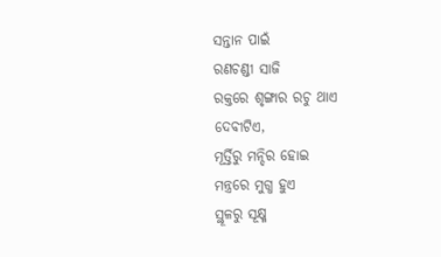ସନ୍ତାନ ପାଇଁ
ରଣଚଣ୍ଡୀ ସାଜି
ରକ୍ତରେ ଶୃଙ୍ଗାର ରଚୁ ଥାଏ
ଦେବୀଟିଏ,
ମୂର୍ତ୍ତିରୁ ମନ୍ଦିର ହୋଇ
ମନ୍ତ୍ରରେ ମୁଗ୍ଧ ହୁଏ
ସ୍ଥୂଳରୁ ସୂକ୍ଷ୍ମ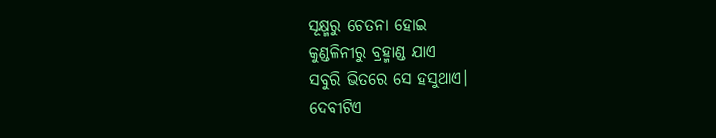ସୂକ୍ଷ୍ମରୁ ଚେତନା ହୋଇ
କୁଣ୍ଡଳିନୀରୁ ବ୍ରହ୍ମାଣ୍ଡ ଯାଏ
ସବୁରି ଭିତରେ ସେ ହସୁଥାଏ।
ଦେବୀଟିଏ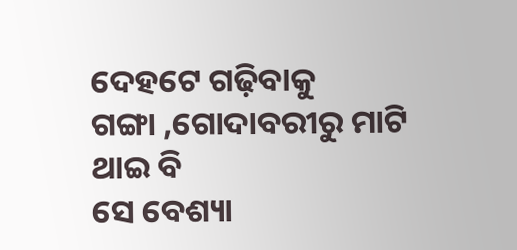ଦେହଟେ ଗଢ଼ିବାକୁ
ଗଙ୍ଗା ,ଗୋଦାବରୀରୁ ମାଟି ଥାଇ ବି
ସେ ବେଶ୍ୟା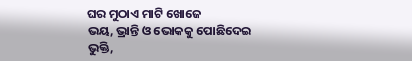ଘର ମୁଠାଏ ମାଟି ଖୋଜେ
ଭୟ, ଭ୍ରାନ୍ତି ଓ ଭୋକକୁ ପୋଛିଦେଇ
ଭୁକ୍ତି,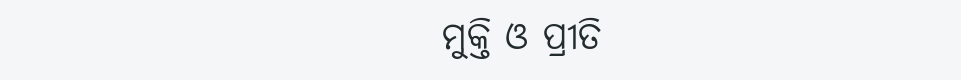ମୁକ୍ତି ଓ ପ୍ରୀତି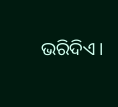ଭରିଦିଏ।